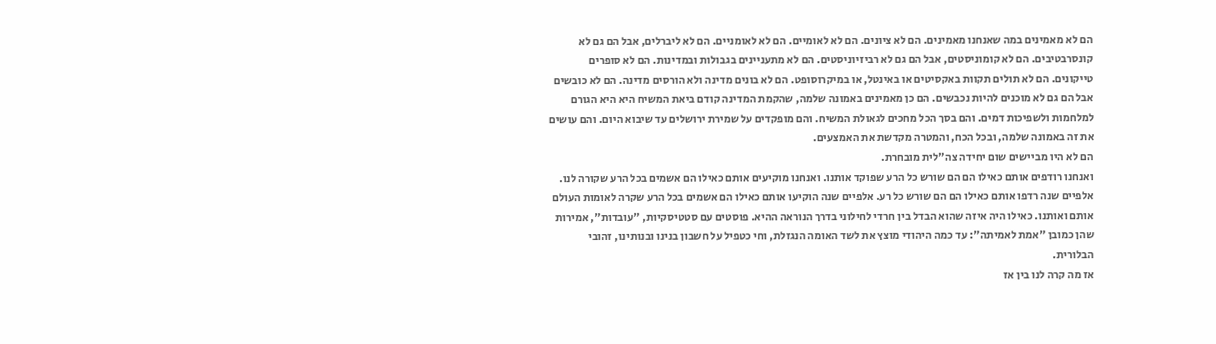הם לא מאמינים במה שאנחנו מאמינים. הם לא ציונים. הם לא לאומיים. הם לא לאומניים. הם לא ליברלים, אבל הם גם לא קונסרבטיבים. הם לא קומוניסטים, אבל הם גם לא רביזיוניסטים. הם לא מתעניינים בגבולות ובמדינות. הם לא סופרים טייקונים. הם לא תולים תקוות באקסיטים או באינטל, או במיקרוסופט. הם לא בונים מדינה ולא הורסים מדינה. הם לא כובשים אבל הם גם לא מוכנים להיות נכבשים. הם כן מאמינים באמונה שלמה, שהקמת המדינה קודם ביאת המשיח היא היא הגורם למלחמות ולשפיכות דמים. והם בסך הכל מחכים לגאולת המשיח. והם מופקדים על שמירת ירושלים עד שיבוא היום. והם עושים את זה באמונה שלמה, ובכל הכח, והמטרה מקדשת את האמצעים.
הם לא היו מביישים שום יחידה צה"לית מובחרת.
ואנחנו רודפים אותם כאילו הם הם שורש כל הרע שפוקד אותנו. ואנחנו מוקיעים אותם כאילו הם אשמים בכל הרע שקורה לנו. אלפיים שנה רדפו אותם כאילו הם הם שורש כל רע. אלפיים שנה הוקיעו אותם כאילו הם אשמים בכל הרע שקרה לאומות העולם אותם ואותנו. כאילו היה איזה שהוא הבדל בין חרדי לחילוני בדרך הנוראה ההיא. פוסטים עם סטטיסקיות, "עובדות", אמירות שהן כמובן "אמת לאמיתה": עד כמה היהודי מוצץ את לשד האומה הנגזלת, וחי כטפיל על חשבון בנינו ובנותינו, זהובי הבלורית.
אז מה קרה לנו בין אז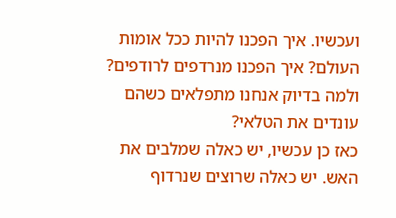ועכשיו. איך הפכנו להיות ככל אומות העולם? איך הפכנו מנרדפים לרודפים? ולמה בדיוק אנחנו מתפלאים כשהם עונדים את הטלאי?
כאז כן עכשיו, יש כאלה שמלבים את האש. יש כאלה שרוצים שנרדוף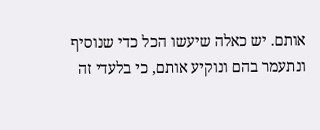אותם. יש כאלה שיעשו הכל כדי שנוסיף ונתעמר בהם ונוקיע אותם, כי בלעדי זה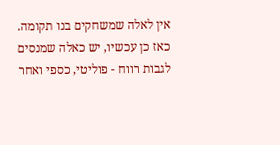אין לאלה שמשחקים בנו תקומה. כאז כן עכשיו, יש כאלה שמנסים לגבות רווח - פוליטי, כספי ואחר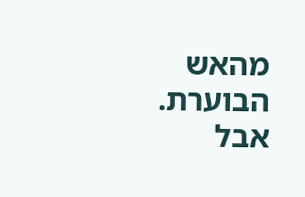מהאש הבוערת.
אבל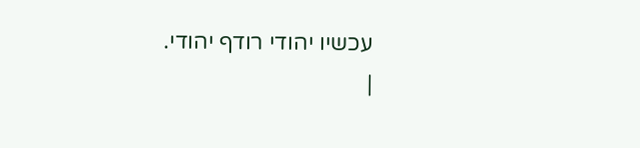עכשיו יהודי רודף יהודי.
|